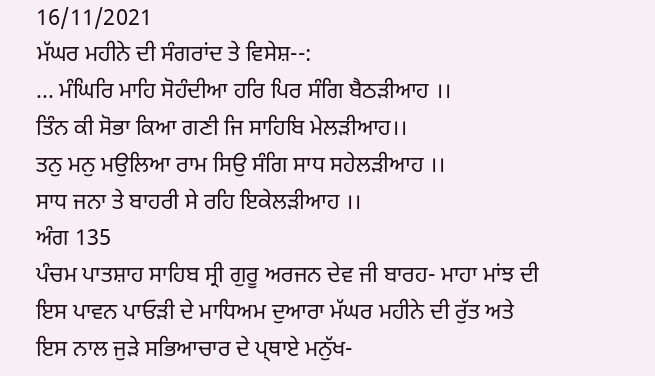16/11/2021
ਮੱਘਰ ਮਹੀਨੇ ਦੀ ਸੰਗਰਾਂਦ ਤੇ ਵਿਸੇਸ਼--:
... ਮੰਘਿਰਿ ਮਾਹਿ ਸੋਹੰਦੀਆ ਹਰਿ ਪਿਰ ਸੰਗਿ ਬੈਠੜੀਆਹ ।।
ਤਿੰਨ ਕੀ ਸੋਭਾ ਕਿਆ ਗਣੀ ਜਿ ਸਾਹਿਬਿ ਮੇਲੜੀਆਹ।।
ਤਨੁ ਮਨੁ ਮਉਲਿਆ ਰਾਮ ਸਿਉ ਸੰਗਿ ਸਾਧ ਸਹੇਲੜੀਆਹ ।।
ਸਾਧ ਜਨਾ ਤੇ ਬਾਹਰੀ ਸੇ ਰਹਿ ਇਕੇਲੜੀਆਹ ।।
ਅੰਗ 135
ਪੰਚਮ ਪਾਤਸ਼ਾਹ ਸਾਹਿਬ ਸ੍ਰੀ ਗੁਰੂ ਅਰਜਨ ਦੇਵ ਜੀ ਬਾਰਹ- ਮਾਹਾ ਮਾਂਝ ਦੀ ਇਸ ਪਾਵਨ ਪਾਓੜੀ ਦੇ ਮਾਧਿਅਮ ਦੁਆਰਾ ਮੱਘਰ ਮਹੀਨੇ ਦੀ ਰੁੱਤ ਅਤੇ ਇਸ ਨਾਲ ਜੁੜੇ ਸਭਿਆਚਾਰ ਦੇ ਪ੍ਥਾਏ ਮਨੁੱਖ-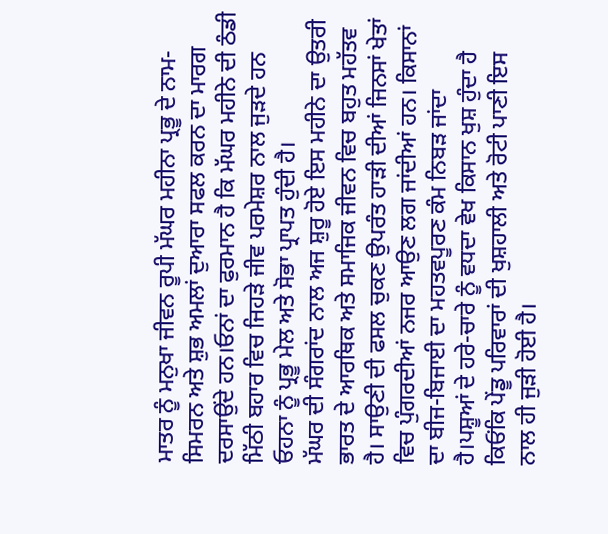ਮਾਤਰ ਨੂੰ ਮਨੁਖਾ ਜੀਵਨ ਰੂਪੀ ਮੱਘਰ ਮਹੀਨਾ ਪ੍ਰਭੂ ਦੇ ਨਾਮ- ਸਿਮਰਨ ਅਤੇ ਸ਼ੁਭ ਅਮਲਾਂ ਦੁਆਰਾ ਸਫਲ ਕਰਨ ਦਾ ਮਾਰਗ ਦਰਸਾਉਂਦੇ ਹਨ।ਓਨਾਂ ਦਾ ਫੁਰਮਾਨ ਹੈ ਕਿ ਮੱਘਰ ਮਹੀਨੇ ਦੀ ਠੰਡੀ ਮਿੱਠੀ ਬਹਾਰ ਵਿਚ ਜਿਹੜੇ ਜੀਵ ਪਰਮੇਸ਼ਰ ਨਾਲ ਜੁੜਦੇ ਹਨ ਓਹਨਾ ਨੂੰ ਪ੍ਰਭੂ ਮੇਲ ਅਤੇ ਸੋਭਾ ਪ੍ਰਾਪਤ ਹੁੰਦੀ ਹੈ।
ਮੱਘਰ ਦੀ ਸੰਗਰਾਂਦ ਨਾਲ ਅਜ ਸ਼ੁਰੂ ਹੋਏ ਇਸ ਮਹੀਨੇ ਦਾ ਉਤਰੀ ਭਾਰਤ ਦੇ ਆਰਥਿਕ ਅਤੇ ਸਮਾਜਿਕ ਜੀਵਨ ਵਿਚ ਬਹੁਤ ਮਹੱਤਵ ਹੈ। ਸਾਉਣੀ ਦੀ ਫਸਲ ਚੁਕਣ ਉਪਰੰਤ ਹਾੜੀ ਦੀਆਂ ਜਿਨਸਾਂ ਖੇਤਾਂ ਵਿਚ ਪੁੰਗਰਦੀਆਂ ਨਜਰ ਆਉਣ ਲਗ ਜਾਂਦੀਆਂ ਹਨ। ਕਿਸਾਨਾਂ ਦਾ ਬੀਜ-ਬਿਜਾਈ ਦਾ ਮਹਤਵਪੂਰਣ ਕੰਮ ਨਿਬੜ ਜਾਂਦਾ ਹੈ।ਪਸ਼ੂਆਂ ਦੇ ਹਰੇ-ਚਾਰੇ ਨੂੰ ਵਧਦਾ ਵੇਖ ਕਿਸਾਨ ਖੁਸ਼ ਹੁੰਦਾ ਹੈ ਕਿਓਂਕਿ ਪੇਂਡੂ ਪਰਿਵਾਰਾਂ ਦੀ ਖੁਸ਼ਹਾਲੀ ਅਤੇ ਰੋਟੀ ਪਾਣੀ ਇਸ ਨਾਲ ਹੀ ਜੁੜੀ ਹੋਈ ਹੈ।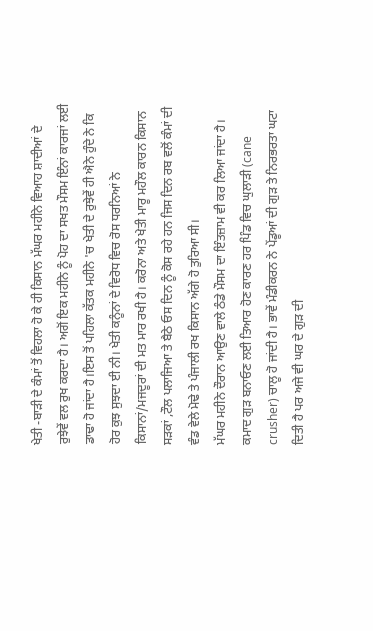ਖੇਤੀ -ਬਾੜੀ ਦੇ ਕੰਮਾਂ ਤੋਂ ਵਿਹਲਾ ਹੋ ਕੇ ਹੀ ਕਿਸਾਨ ਮੱਘਰ ਮਹੀਨੇ ਵਿਆਹ ਸ਼ਾਦੀਆਂ ਦੇ ਰੁਝੇਵੇਂ ਵਲ ਰੁਖ ਕਰਦਾ ਹੈ। ਅਗੋਂ ਇਕ ਮਹੀਨੇ ਨੂੰ ਪੋਹ ਦਾ ਸਖਤ ਮੌਸਮ ਇੰਨਾਂ ਕਾਰਜਾਂ ਲਈ ਡਾਢਾ ਹੋ ਜਾਂਦਾ ਹੈ।ਇਸ ਤੋਂ ਪਹਿਲਾ ਕੱਤਕ ਮਹੀਨੇ 'ਚ ਖੇਤੀ ਦੇ ਰੁਝੇਵੇਂ ਹੀ ਐਨੇ ਹੁੰਦੇ ਨੇ ਕਿ ਹੋਰ ਕੁਝ ਸੁਝਦਾ ਈ ਨੀ। ਖੇਤੀ ਕਨੂੰਨਾਂ ਦੇ ਵਿਰੋਧ ਵਿਚ ਰੋਸ ਧਰਨਿਆਂ ਨੇ ਕਿਸਾਨਾਂ/ਮਜਦੂਰਾਂ ਦੀ ਮਤ ਮਾਰ ਰਖੀ ਹੈ। ਕਰੋਨਾ ਅਤੇ ਖੇਤੀ ਮਾਰੂ ਮਹੌਲ ਕਾਰਨ ਕਿਸਾਨ ਸੜਕਾਂ ,ਟੌਲ ਪਲਾਜਿਆ ਤੇ ਬੈਠੇ ਓਸ ਦਿਨ ਨੂੰ ਕੋਸ ਰਹੇ ਹਨ ਜਿਸ ਦਿਨ ਰਬ ਵਲੋਂ ਕੰਮਾਂ ਦੀ ਵੰਡ ਵੇਲੇ ਮੋਢੇ ਤੇ ਪੰਜਾਲੀ ਰਖ ਕਿਸਾਨ ਅੱਗੇ ਹੋ ਤੁਰਿਆ ਸੀ।
ਮੱਘਰ ਮਹੀਨੇ ਦੌਰਾਨ ਆਉਣ ਵਾਲੇ ਠੰਡੇ ਮੌਸਮ ਦਾ ਇੰਤਜ਼ਾਮ ਵੀ ਕਰ ਲਿਆ ਜਾਂਦਾ ਹੈ। ਕਮਾਦ ਗੁੜ ਬਨਾਓਣ ਲਈ ਤਿਆਰ ਹੋਣ ਕਾਰਣ ਹਰ ਪਿੰਡ ਵਿਚ ਘੁਲਾੜੀ (cane crusher) ਚਾਲੂ ਹੋ ਜਾਂਦੀ ਹੈ। ਭਾਵੇਂ ਮੰਡੀਕਰਨ ਨੇ ਪੇਂਡੂਆਂ ਦੀ ਗੁੜ ਤੇ ਨਿਰਭਰਤਾ ਘਟਾ ਦਿਤੀ ਹੈ ਪਰ ਅਜੇ ਵੀ ਘਰ ਦੇ ਗੁੜ ਦੀ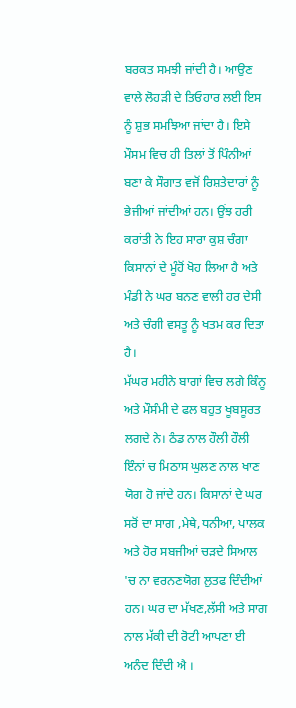ਬਰਕਤ ਸਮਝੀ ਜਾਂਦੀ ਹੈ। ਆਉਣ ਵਾਲੇ ਲੋਹੜੀ ਦੇ ਤਿਓਹਾਰ ਲਈ ਇਸ ਨੂੰ ਸ਼ੁਭ ਸਮਝਿਆ ਜਾਂਦਾ ਹੈ। ਇਸੇ ਮੌਸਮ ਵਿਚ ਹੀ ਤਿਲਾਂ ਤੋਂ ਪਿੰਨੀਆਂ ਬਣਾ ਕੇ ਸੌਗਾਤ ਵਜੋਂ ਰਿਸ਼ਤੇਦਾਰਾਂ ਨੂੰ ਭੇਜੀਆਂ ਜਾਂਦੀਆਂ ਹਨ। ਉਂਝ ਹਰੀ ਕਰਾਂਤੀ ਨੇ ਇਹ ਸਾਰਾ ਕੁਸ਼ ਚੰਗਾ ਕਿਸਾਨਾਂ ਦੇ ਮੂੰਹੋਂ ਖੋਹ ਲਿਆ ਹੈ ਅਤੇ ਮੰਡੀ ਨੇ ਘਰ ਬਨਣ ਵਾਲੀ ਹਰ ਦੇਸੀ ਅਤੇ ਚੰਗੀ ਵਸਤੂ ਨੂੰ ਖਤਮ ਕਰ ਦਿਤਾ ਹੈ।
ਮੱਘਰ ਮਹੀਨੇ ਬਾਗਾਂ ਵਿਚ ਲਗੇ ਕਿੰਨੂ ਅਤੇ ਮੌਸੰਮੀ ਦੇ ਫਲ ਬਹੁਤ ਖੂਬਸੂਰਤ ਲਗਦੇ ਨੇ। ਠੰਡ ਨਾਲ ਹੌਲੀ ਹੌਲੀ ਇੰਨਾਂ ਚ ਮਿਠਾਸ ਘੁਲਣ ਨਾਲ ਖਾਣ ਯੋਗ ਹੋ ਜਾਂਦੇ ਹਨ। ਕਿਸਾਨਾਂ ਦੇ ਘਰ ਸਰੋਂ ਦਾ ਸਾਗ ,ਮੇਥੇ,ਧਨੀਆ, ਪਾਲਕ ਅਤੇ ਹੋਰ ਸਬਜੀਆਂ ਚੜਦੇ ਸਿਆਲ 'ਚ ਨਾ ਵਰਨਣਯੋਗ ਲੁਤਫ ਦਿੰਦੀਆਂ ਹਨ। ਘਰ ਦਾ ਮੱਖਣ,ਲੱਸੀ ਅਤੇ ਸਾਗ ਨਾਲ ਮੱਕੀ ਦੀ ਰੋਟੀ ਆਪਣਾ ਈ ਅਨੰਦ ਦਿੰਦੀ ਐ ।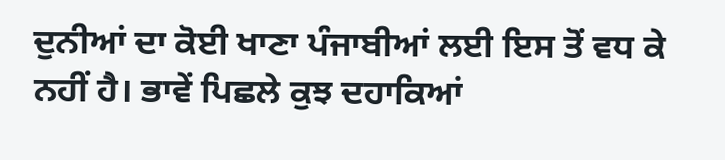ਦੁਨੀਆਂ ਦਾ ਕੋਈ ਖਾਣਾ ਪੰਜਾਬੀਆਂ ਲਈ ਇਸ ਤੋਂ ਵਧ ਕੇ ਨਹੀਂ ਹੈ। ਭਾਵੇਂ ਪਿਛਲੇ ਕੁਝ ਦਹਾਕਿਆਂ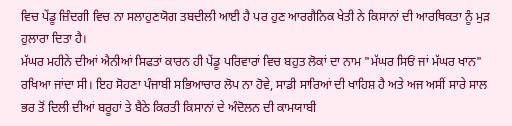ਵਿਚ ਪੇਂਡੂ ਜ਼ਿੰਦਗੀ ਵਿਚ ਨਾ ਸਲਾਹੁਣਯੋਗ ਤਬਦੀਲੀ ਆਈ ਹੈ ਪਰ ਹੁਣ ਆਰਗੈਨਿਕ ਖੇਤੀ ਨੇ ਕਿਸਾਨਾਂ ਦੀ ਆਰਥਿਕਤਾ ਨੂੰ ਮੁੜ ਹੁਲਾਰਾ ਦਿਤਾ ਹੈ।
ਮੱਘਰ ਮਹੀਨੇ ਦੀਆਂ ਐਨੀਆਂ ਸਿਫਤਾਂ ਕਾਰਨ ਹੀ ਪੇਂਡੂ ਪਰਿਵਾਰਾਂ ਵਿਚ ਬਹੁਤ ਲੋਕਾਂ ਦਾ ਨਾਮ "ਮੱਘਰ ਸਿਓਂ ਜਾਂ ਮੱਘਰ ਖਾਨ" ਰਖਿਆ ਜਾਂਦਾ ਸੀ। ਇਹ ਸੋਹਣਾ ਪੰਜਾਬੀ ਸਭਿਆਚਾਰ ਲੋਪ ਨਾ ਹੋਵੇ, ਸਾਡੀ ਸਾਰਿਆਂ ਦੀ ਖਾਹਿਸ਼ ਹੈ ਅਤੇ ਅਜ ਅਸੀਂ ਸਾਰੇ ਸਾਲ ਭਰ ਤੋਂ ਦਿਲੀ ਦੀਆਂ ਬਰੂਹਾਂ ਤੇ ਬੈਠੇ ਕਿਰਤੀ ਕਿਸਾਨਾਂ ਦੇ ਅੰਦੋਲਨ ਦੀ ਕਾਮਯਾਬੀ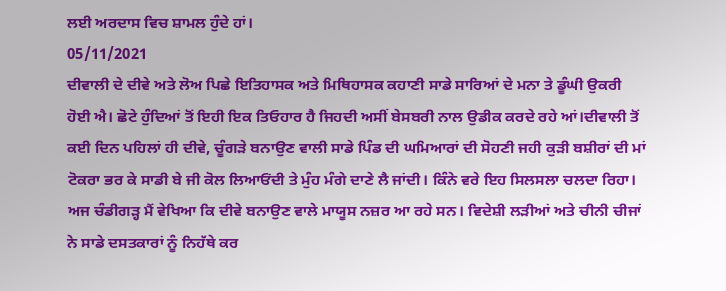ਲਈ ਅਰਦਾਸ ਵਿਚ ਸ਼ਾਮਲ ਹੁੰਦੇ ਹਾਂ।
05/11/2021
ਦੀਵਾਲੀ ਦੇ ਦੀਵੇ ਅਤੇ ਲੋਅ ਪਿਛੇ ਇਤਿਹਾਸਕ ਅਤੇ ਮਿਥਿਹਾਸਕ ਕਹਾਣੀ ਸਾਡੇ ਸਾਰਿਆਂ ਦੇ ਮਨਾ ਤੇ ਡੂੰਘੀ ਉਕਰੀ ਹੋਈ ਐ। ਛੋਟੇ ਹੁੰਦਿਆਂ ਤੋਂ ਇਹੀ ਇਕ ਤਿਓਹਾਰ ਹੈ ਜਿਹਦੀ ਅਸੀਂ ਬੇਸਬਰੀ ਨਾਲ ਉਡੀਕ ਕਰਦੇ ਰਹੇ ਆਂ।ਦੀਵਾਲੀ ਤੋਂ ਕਈ ਦਿਨ ਪਹਿਲਾਂ ਹੀ ਦੀਵੇ, ਚੂੰਗੜੇ ਬਨਾਉਣ ਵਾਲੀ ਸਾਡੇ ਪਿੰਡ ਦੀ ਘਮਿਆਰਾਂ ਦੀ ਸੋਹਣੀ ਜਹੀ ਕੁੜੀ ਬਸ਼ੀਰਾਂ ਦੀ ਮਾਂ ਟੋਕਰਾ ਭਰ ਕੇ ਸਾਡੀ ਬੇ ਜੀ ਕੋਲ ਲਿਆਓਂਦੀ ਤੇ ਮੁੰਹ ਮੰਗੇ ਦਾਣੇ ਲੈ ਜਾਂਦੀ। ਕਿੰਨੇ ਵਰੇ ਇਹ ਸਿਲਸਲਾ ਚਲਦਾ ਰਿਹਾ।
ਅਜ ਚੰਡੀਗੜ੍ਹ ਮੈਂ ਵੇਖਿਆ ਕਿ ਦੀਵੇ ਬਨਾਉਣ ਵਾਲੇ ਮਾਯੂਸ ਨਜ਼ਰ ਆ ਰਹੇ ਸਨ। ਵਿਦੇਸ਼ੀ ਲੜੀਆਂ ਅਤੇ ਚੀਨੀ ਚੀਜਾਂ ਨੇ ਸਾਡੇ ਦਸਤਕਾਰਾਂ ਨੂੰ ਨਿਹੱਥੇ ਕਰ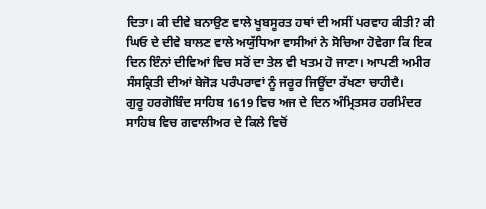ਦਿਤਾ। ਕੀ ਦੀਵੇ ਬਨਾਉਣ ਵਾਲੇ ਖੂਬਸੂਰਤ ਹਥਾਂ ਦੀ ਅਸੀਂ ਪਰਵਾਹ ਕੀਤੀ? ਕੀ ਘਿਓ ਦੇ ਦੀਵੇ ਬਾਲਣ ਵਾਲੇ ਅਯੁੱਧਿਆ ਵਾਸੀਆਂ ਨੇ ਸੋਚਿਆ ਹੋਵੇਗਾ ਕਿ ਇਕ ਦਿਨ ਇੰਨਾਂ ਦੀਵਿਆਂ ਵਿਚ ਸਰੋਂ ਦਾ ਤੇਲ ਵੀ ਖਤਮ ਹੋ ਜਾਣਾ। ਆਪਣੀ ਅਮੀਰ ਸੰਸਕ੍ਰਿਤੀ ਦੀਆਂ ਬੇਜੋੜ ਪਰੰਪਰਾਵਾਂ ਨੂੰ ਜਰੂਰ ਜਿਊਂਦਾ ਰੱਖਣਾ ਚਾਹੀਦੈ।
ਗੁਰੂ ਹਰਗੋਬਿੰਦ ਸਾਹਿਬ 1619 ਵਿਚ ਅਜ ਦੇ ਦਿਨ ਅੰਮ੍ਰਿਤਸਰ ਹਰਮਿੰਦਰ ਸਾਹਿਬ ਵਿਚ ਗਵਾਲੀਅਰ ਦੇ ਕਿਲੇ ਵਿਚੋਂ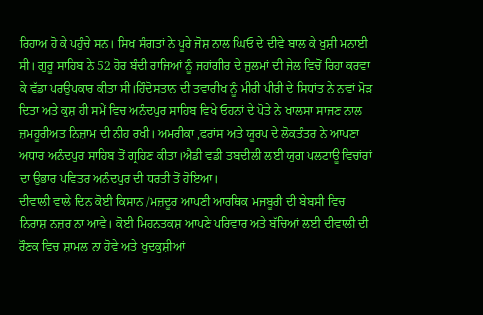ਰਿਹਾਅ ਹੋ ਕੇ ਪਹੁੰਚੇ ਸਨ। ਸਿਖ ਸੰਗਤਾਂ ਨੇ ਪੂਰੇ ਜੋਸ਼ ਨਾਲ ਘਿਓ ਦੇ ਦੀਵੇ ਬਾਲ ਕੇ ਖੁਸ਼ੀ ਮਨਾਈ ਸੀ। ਗੁਰੂ ਸਾਹਿਬ ਨੇ 52 ਹੋਰ ਬੰਦੀ ਰਾਜਿਆਂ ਨੂੰ ਜਹਾਂਗੀਰ ਦੇ ਜੁਲਮਾਂ ਦੀ ਜੇਲ ਵਿਚੋਂ ਰਿਹਾ ਕਰਵਾ ਕੇ ਵੱਡਾ ਪਰਉਪਕਾਰ ਕੀਤਾ ਸੀ।ਹਿੰਦੋਸਤਾਨ ਦੀ ਤਵਾਰੀਖ ਨੂੰ ਮੀਰੀ ਪੀਰੀ ਦੇ ਸਿਧਾਂਤ ਨੇ ਨਵਾਂ ਮੋੜ ਦਿਤਾ ਅਤੇ ਕੁਸ਼ ਹੀ ਸਮੇਂ ਵਿਚ ਅਨੰਦਪੁਰ ਸਾਹਿਬ ਵਿਖੇ ਓਹਨਾਂ ਦੇ ਪੋਤੇ ਨੇ ਖਾਲਸਾ ਸਾਜਣ ਨਾਲ ਜ਼ਮਹੂਰੀਅਤ ਨਿਜ਼ਾਮ ਦੀ ਨੀਹ ਰਖੀ। ਅਮਰੀਕਾ ,ਫਰਾਂਸ ਅਤੇ ਯੂਰਪ ਦੇ ਲੋਕਤੰਤਰ ਨੇ ਆਪਣਾ ਅਧਾਰ ਅਨੰਦਪੁਰ ਸਾਹਿਬ ਤੋਂ ਗ੍ਰਹਿਣ ਕੀਤਾ।ਐਡੀ ਵਡੀ ਤਬਦੀਲੀ ਲਈ ਯੁਗ ਪਲਟਾਊ ਵਿਚਾਂਰਾਂ ਦਾ ਉਭਾਰ ਪਵਿਤਰ ਅਨੰਦਪੁਰ ਦੀ ਧਰਤੀ ਤੋਂ ਹੋਇਆ।
ਦੀਵਾਲੀ ਵਾਲੇ ਦਿਨ ਕੋਈ ਕਿਸਾਨ /ਮਜ਼ਦੂਰ ਆਪਣੀ ਆਰਥਿਕ ਮਜਬੂਰੀ ਦੀ ਬੇਬਸੀ ਵਿਚ ਨਿਰਾਸ਼ ਨਜ਼ਰ ਨਾ ਆਵੇ। ਕੋਈ ਮਿਹਨਤਕਸ਼ ਆਪਣੇ ਪਰਿਵਾਰ ਅਤੇ ਬੱਚਿਆਂ ਲਈ ਦੀਵਾਲੀ ਦੀ ਰੌਣਕ ਵਿਚ ਸ਼ਾਮਲ ਨਾ ਹੋਵੇ ਅਤੇ ਖੁਦਕੁਸ਼ੀਆਂ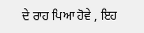ਦੇ ਰਾਹ ਪਿਆ ਹੋਵੇ , ਇਹ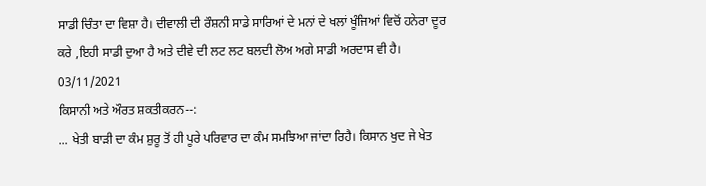ਸਾਡੀ ਚਿੰਤਾ ਦਾ ਵਿਸ਼ਾ ਹੈ। ਦੀਵਾਲੀ ਦੀ ਰੌਸ਼ਨੀ ਸਾਡੇ ਸਾਰਿਆਂ ਦੇ ਮਨਾਂ ਦੇ ਖਲਾਂ ਖੂੰਜਿਆਂ ਵਿਚੋਂ ਹਨੇਰਾ ਦੂਰ ਕਰੇ ,ਇਹੀ ਸਾਡੀ ਦੁਆ ਹੈ ਅਤੇ ਦੀਵੇ ਦੀ ਲਟ ਲਟ ਬਲਦੀ ਲੋਅ ਅਗੇ ਸਾਡੀ ਅਰਦਾਸ ਵੀ ਹੈ।
03/11/2021
ਕਿਸਾਨੀ ਅਤੇ ਔਰਤ ਸ਼ਕਤੀਕਰਨ--:
... ਖੇਤੀ ਬਾੜੀ ਦਾ ਕੰਮ ਸ਼ੁਰੂ ਤੋਂ ਹੀ ਪੂਰੇ ਪਰਿਵਾਰ ਦਾ ਕੰਮ ਸਮਝਿਆ ਜਾਂਦਾ ਰਿਹੈ। ਕਿਸਾਨ ਖੁਦ ਜੇ ਖੇਤ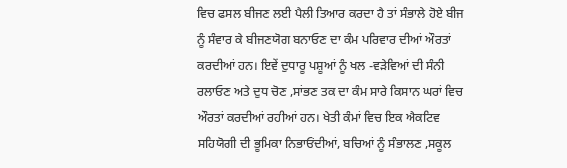ਵਿਚ ਫਸਲ ਬੀਜਣ ਲਈ ਪੈਲੀ ਤਿਆਰ ਕਰਦਾ ਹੈ ਤਾਂ ਸੰਭਾਲੇ ਹੋਏ ਬੀਜ ਨੂੰ ਸੰਵਾਰ ਕੇ ਬੀਜਣਯੋਗ ਬਨਾਓਣ ਦਾ ਕੰਮ ਪਰਿਵਾਰ ਦੀਆਂ ਔਰਤਾਂ ਕਰਦੀਆਂ ਹਨ। ਇਵੇਂ ਦੁਧਾਰੂ ਪਸ਼ੂਆਂ ਨੂੰ ਖਲ -ਵੜੇਵਿਆਂ ਦੀ ਸੰਨੀ ਰਲਾਓਣ ਅਤੇ ਦੁਧ ਚੋਣ ,ਸਾਂਭਣ ਤਕ ਦਾ ਕੰਮ ਸਾਰੇ ਕਿਸਾਨ ਘਰਾਂ ਵਿਚ ਔਰਤਾਂ ਕਰਦੀਆਂ ਰਹੀਆਂ ਹਨ। ਖੇਤੀ ਕੰਮਾਂ ਵਿਚ ਇਕ ਐਕਟਿਵ ਸਹਿਯੋਗੀ ਦੀ ਭੂਮਿਕਾ ਨਿਭਾਓਂਦੀਆਂ, ਬਚਿਆਂ ਨੂੰ ਸੰਭਾਲਣ ,ਸਕੂਲ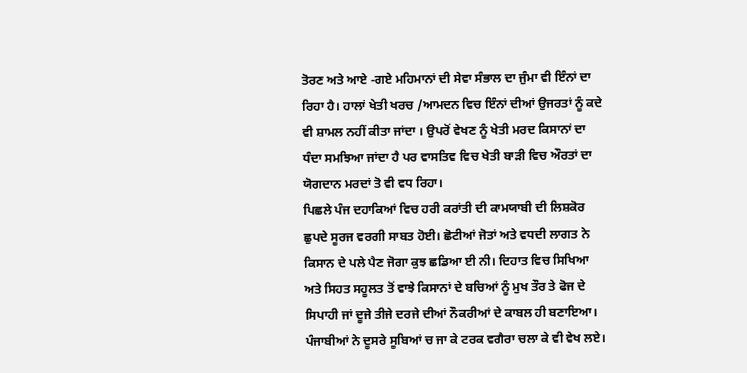ਤੋਰਣ ਅਤੇ ਆਏ -ਗਏ ਮਹਿਮਾਨਾਂ ਦੀ ਸੇਵਾ ਸੰਭਾਲ ਦਾ ਜੁੰਮਾ ਵੀ ਇੰਨਾਂ ਦਾ ਰਿਹਾ ਹੈ। ਹਾਲਾਂ ਖੇਤੀ ਖਰਚ /ਆਮਦਨ ਵਿਚ ਇੰਨਾਂ ਦੀਆਂ ਉਜਰਤਾਂ ਨੂੰ ਕਦੇ ਵੀ ਸ਼ਾਮਲ ਨਹੀਂ ਕੀਤਾ ਜਾਂਦਾ । ਉਪਰੋਂ ਵੇਖਣ ਨੂੰ ਖੇਤੀ ਮਰਦ ਕਿਸਾਨਾਂ ਦਾ ਧੰਦਾ ਸਮਝਿਆ ਜਾਂਦਾ ਹੈ ਪਰ ਵਾਸਤਿਵ ਵਿਚ ਖੇਤੀ ਬਾੜੀ ਵਿਚ ਔਰਤਾਂ ਦਾ ਯੋਗਦਾਨ ਮਰਦਾਂ ਤੋ ਵੀ ਵਧ ਰਿਹਾ।
ਪਿਛਲੇ ਪੰਜ ਦਹਾਕਿਆਂ ਵਿਚ ਹਰੀ ਕਰਾਂਤੀ ਦੀ ਕਾਮਯਾਬੀ ਦੀ ਲਿਸ਼ਕੋਰ ਛੁਪਦੇ ਸੂਰਜ ਵਰਗੀ ਸਾਬਤ ਹੋਈ। ਛੋਟੀਆਂ ਜੋਤਾਂ ਅਤੇ ਵਧਦੀ ਲਾਗਤ ਨੇ ਕਿਸਾਨ ਦੇ ਪਲੇ ਪੈਣ ਜੋਗਾ ਕੁਝ ਛਡਿਆ ਈ ਨੀ। ਦਿਹਾਤ ਵਿਚ ਸਿਖਿਆ ਅਤੇ ਸਿਹਤ ਸਹੂਲਤ ਤੋਂ ਵਾਝੇ ਕਿਸਾਨਾਂ ਦੇ ਬਚਿਆਂ ਨੂੰ ਮੁਖ ਤੌਰ ਤੇ ਫੋਜ ਦੇ ਸਿਪਾਹੀ ਜਾਂ ਦੂਜੇ ਤੀਜੇ ਦਰਜੇ ਦੀਆਂ ਨੌਕਰੀਆਂ ਦੇ ਕਾਬਲ ਹੀ ਬਣਾਇਆ। ਪੰਜਾਬੀਆਂ ਨੇ ਦੂਸਰੇ ਸੂਬਿਆਂ ਚ ਜਾ ਕੇ ਟਰਕ ਵਗੈਰਾ ਚਲਾ ਕੇ ਵੀ ਵੇਖ ਲਏ।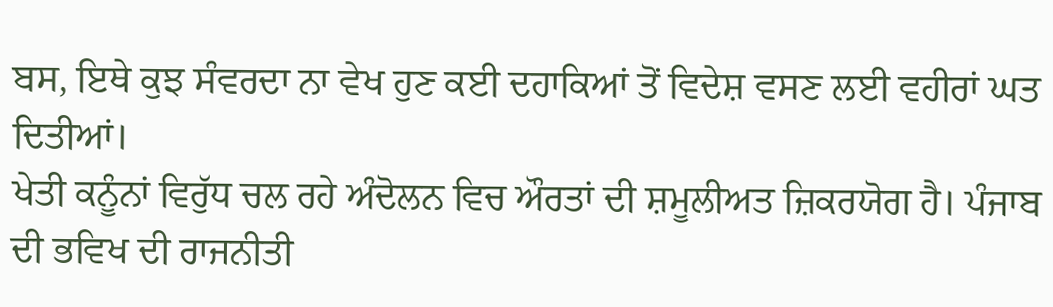ਬਸ, ਇਥੇ ਕੁਝ ਸੰਵਰਦਾ ਨਾ ਵੇਖ ਹੁਣ ਕਈ ਦਹਾਕਿਆਂ ਤੋਂ ਵਿਦੇਸ਼ ਵਸਣ ਲਈ ਵਹੀਰਾਂ ਘਤ ਦਿਤੀਆਂ।
ਖੇਤੀ ਕਨੂੰਨਾਂ ਵਿਰੁੱਧ ਚਲ ਰਹੇ ਅੰਦੋਲਨ ਵਿਚ ਔਰਤਾਂ ਦੀ ਸ਼ਮੂਲੀਅਤ ਜ਼ਿਕਰਯੋਗ ਹੈ। ਪੰਜਾਬ ਦੀ ਭਵਿਖ ਦੀ ਰਾਜਨੀਤੀ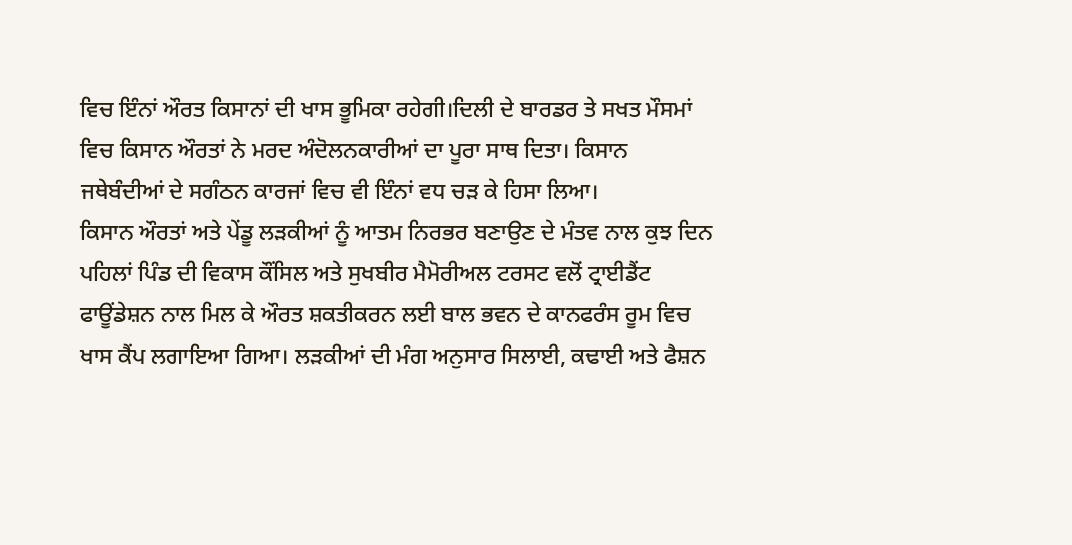ਵਿਚ ਇੰਨਾਂ ਔਰਤ ਕਿਸਾਨਾਂ ਦੀ ਖਾਸ ਭੂਮਿਕਾ ਰਹੇਗੀ।ਦਿਲੀ ਦੇ ਬਾਰਡਰ ਤੇ ਸਖਤ ਮੌਸਮਾਂ ਵਿਚ ਕਿਸਾਨ ਔਰਤਾਂ ਨੇ ਮਰਦ ਅੰਦੋਲਨਕਾਰੀਆਂ ਦਾ ਪੂਰਾ ਸਾਥ ਦਿਤਾ। ਕਿਸਾਨ ਜਥੇਬੰਦੀਆਂ ਦੇ ਸਗੰਠਨ ਕਾਰਜਾਂ ਵਿਚ ਵੀ ਇੰਨਾਂ ਵਧ ਚੜ ਕੇ ਹਿਸਾ ਲਿਆ।
ਕਿਸਾਨ ਔਰਤਾਂ ਅਤੇ ਪੇਂਡੂ ਲੜਕੀਆਂ ਨੂੰ ਆਤਮ ਨਿਰਭਰ ਬਣਾਉਣ ਦੇ ਮੰਤਵ ਨਾਲ ਕੁਝ ਦਿਨ ਪਹਿਲਾਂ ਪਿੰਡ ਦੀ ਵਿਕਾਸ ਕੌਂਸਿਲ ਅਤੇ ਸੁਖਬੀਰ ਮੈਮੋਰੀਅਲ ਟਰਸਟ ਵਲੋਂ ਟ੍ਰਾਈਡੈਂਟ ਫਾਊਂਡੇਸ਼ਨ ਨਾਲ ਮਿਲ ਕੇ ਔਰਤ ਸ਼ਕਤੀਕਰਨ ਲਈ ਬਾਲ ਭਵਨ ਦੇ ਕਾਨਫਰੰਸ ਰੂਮ ਵਿਚ ਖਾਸ ਕੈਂਪ ਲਗਾਇਆ ਗਿਆ। ਲੜਕੀਆਂ ਦੀ ਮੰਗ ਅਨੁਸਾਰ ਸਿਲਾਈ, ਕਢਾਈ ਅਤੇ ਫੈਸ਼ਨ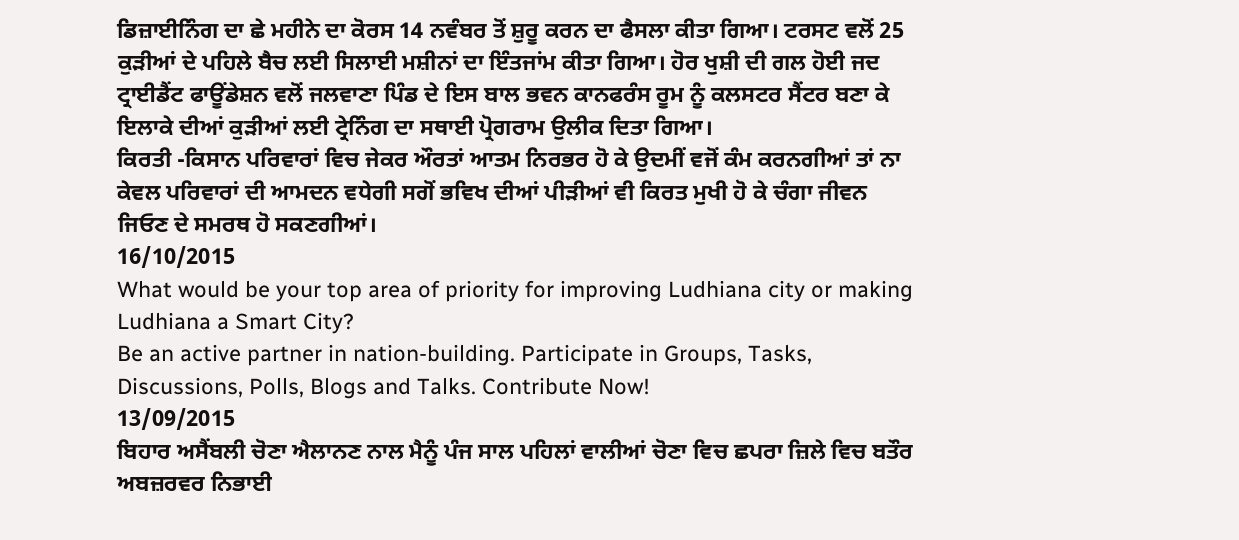ਡਿਜ਼ਾਈਨਿੰਗ ਦਾ ਛੇ ਮਹੀਨੇ ਦਾ ਕੋਰਸ 14 ਨਵੰਬਰ ਤੋਂ ਸ਼ੁਰੂ ਕਰਨ ਦਾ ਫੈਸਲਾ ਕੀਤਾ ਗਿਆ। ਟਰਸਟ ਵਲੋਂ 25 ਕੁੜੀਆਂ ਦੇ ਪਹਿਲੇ ਬੈਚ ਲਈ ਸਿਲਾਈ ਮਸ਼ੀਨਾਂ ਦਾ ਇੰਤਜਾਂਮ ਕੀਤਾ ਗਿਆ। ਹੋਰ ਖੁਸ਼ੀ ਦੀ ਗਲ ਹੋਈ ਜਦ ਟ੍ਰਾਈਡੈਂਟ ਫਾਊਂਡੇਸ਼ਨ ਵਲੋਂ ਜਲਵਾਣਾ ਪਿੰਡ ਦੇ ਇਸ ਬਾਲ ਭਵਨ ਕਾਨਫਰੰਸ ਰੂਮ ਨੂੰ ਕਲਸਟਰ ਸੈਂਟਰ ਬਣਾ ਕੇ ਇਲਾਕੇ ਦੀਆਂ ਕੁੜੀਆਂ ਲਈ ਟ੍ਰੇਨਿੰਗ ਦਾ ਸਥਾਈ ਪ੍ਰੋਗਰਾਮ ਉਲੀਕ ਦਿਤਾ ਗਿਆ।
ਕਿਰਤੀ -ਕਿਸਾਨ ਪਰਿਵਾਰਾਂ ਵਿਚ ਜੇਕਰ ਔਰਤਾਂ ਆਤਮ ਨਿਰਭਰ ਹੋ ਕੇ ਉਦਮੀਂ ਵਜੋਂ ਕੰਮ ਕਰਨਗੀਆਂ ਤਾਂ ਨਾ ਕੇਵਲ ਪਰਿਵਾਰਾਂ ਦੀ ਆਮਦਨ ਵਧੇਗੀ ਸਗੋਂ ਭਵਿਖ ਦੀਆਂ ਪੀੜੀਆਂ ਵੀ ਕਿਰਤ ਮੁਖੀ ਹੋ ਕੇ ਚੰਗਾ ਜੀਵਨ ਜਿਓਣ ਦੇ ਸਮਰਥ ਹੋ ਸਕਣਗੀਆਂ।
16/10/2015
What would be your top area of priority for improving Ludhiana city or making Ludhiana a Smart City?
Be an active partner in nation-building. Participate in Groups, Tasks, Discussions, Polls, Blogs and Talks. Contribute Now!
13/09/2015
ਬਿਹਾਰ ਅਸੈਂਬਲੀ ਚੋਣਾ ਐਲਾਨਣ ਨਾਲ ਮੈਨੂੰ ਪੰਜ ਸਾਲ ਪਹਿਲਾਂ ਵਾਲੀਆਂ ਚੋਣਾ ਵਿਚ ਛਪਰਾ ਜ਼ਿਲੇ ਵਿਚ ਬਤੌਰ ਅਬਜ਼ਰਵਰ ਨਿਭਾਈ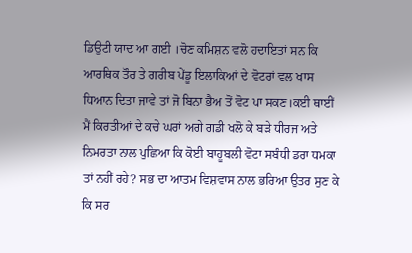ਡਿਉਟੀ ਯਾਦ ਆ ਗਈ ।ਚੋਣ ਕਮਿਸ਼ਨ ਵਲੋ ਹਦਾਇਤਾਂ ਸਨ ਕਿ ਆਰਥਿਕ ਤੌਰ ਤੇ ਗਰੀਬ ਪੇਂਡੂ ਇਲਾਕਿਆਂ ਦੇ ਵੋਟਰਾਂ ਵਲ ਖਾਸ ਧਿਆਨ ਦਿਤਾ ਜਾਵੇ ਤਾਂ ਜੋ ਬਿਨਾ ਭੈਅ ਤੋਂ ਵੋਟ ਪਾ ਸਕਣ।ਕਈ ਥਾਈਂ ਮੈਂ ਕਿਰਤੀਆਂ ਦੇ ਕਚੇ ਘਰਾਂ ਅਗੇ ਗਡੀ ਖਲੋ ਕੇ ਬੜੇ ਧੀਰਜ ਅਤੇ ਨਿਮਰਤਾ ਨਾਲ ਪੁਛਿਆ ਕਿ ਕੋਈ ਬਾਹੂਬਲੀ ਵੋਟਾ ਸਬੰਧੀ ਡਰਾ ਧਮਕਾ ਤਾਂ ਨਹੀਂ ਰਹੇ? ਸਭ ਦਾ ਆਤਮ ਵਿਸ਼ਵਾਸ ਨਾਲ ਭਰਿਆ ਉਤਰ ਸੁਣ ਕੇ ਕਿ ਸਰ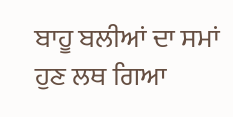ਬਾਹੂ ਬਲੀਆਂ ਦਾ ਸਮਾਂ ਹੁਣ ਲਥ ਗਿਆ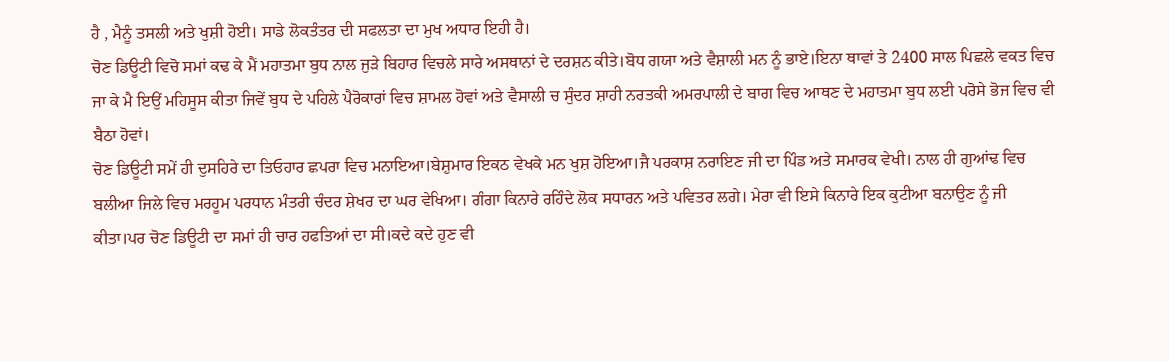ਹੈ , ਮੈਨੂੰ ਤਸਲੀ ਅਤੇ ਖੁਸ਼ੀ ਹੋਈ। ਸਾਡੇ ਲੋਕਤੰਤਰ ਦੀ ਸਫਲਤਾ ਦਾ ਮੁਖ ਅਧਾਰ ਇਹੀ ਹੈ।
ਚੋਣ ਡਿਊਟੀ ਵਿਚੋ ਸਮਾਂ ਕਢ ਕੇ ਮੈਂ ਮਹਾਤਮਾ ਬੁਧ ਨਾਲ ਜੁੜੇ ਬਿਹਾਰ ਵਿਚਲੇ ਸਾਰੇ ਅਸਥਾਨਾਂ ਦੇ ਦਰਸ਼ਨ ਕੀਤੇ।ਬੋਧ ਗਯਾ ਅਤੇ ਵੈਸ਼ਾਲੀ ਮਨ ਨੂੰ ਭਾਏ।ਇਨਾ ਥਾਵਾਂ ਤੇ 2400 ਸਾਲ ਪਿਛਲੇ ਵਕਤ ਵਿਚ ਜਾ ਕੇ ਮੈ ਇਉਂ ਮਹਿਸੂਸ ਕੀਤਾ ਜਿਵੇਂ ਬੁਧ ਦੇ ਪਹਿਲੇ ਪੈਰੋਕਾਰਾਂ ਵਿਚ ਸ਼ਾਮਲ ਹੋਵਾਂ ਅਤੇ ਵੈਸਾਲੀ ਚ ਸੁੰਦਰ ਸ਼ਾਹੀ ਨਰਤਕੀ ਅਮਰਪਾਲੀ ਦੇ ਬਾਗ ਵਿਚ ਆਥਣ ਦੇ ਮਹਾਤਮਾ ਬੁਧ ਲਈ ਪਰੋਸੇ ਭੋਜ ਵਿਚ ਵੀ ਬੈਠਾ ਹੋਵਾਂ।
ਚੋਣ ਡਿਊਟੀ ਸਮੇਂ ਹੀ ਦੁਸਹਿਰੇ ਦਾ ਤਿਓਹਾਰ ਛਪਰਾ ਵਿਚ ਮਨਾਇਆ।ਬੇਸ਼ੁਮਾਰ ਇਕਠ ਵੇਖਕੇ ਮਨ ਖੁਸ਼ ਹੋਇਆ।ਜੈ ਪਰਕਾਸ਼ ਨਰਾਇਣ ਜੀ ਦਾ ਪਿੰਡ ਅਤੇ ਸਮਾਰਕ ਵੇਖੀ। ਨਾਲ ਹੀ ਗੁਆਂਢ ਵਿਚ ਬਲੀਆ ਜਿਲੇ ਵਿਚ ਮਰਹੂਮ ਪਰਧਾਨ ਮੰਤਰੀ ਚੰਦਰ ਸ਼ੇਖਰ ਦਾ ਘਰ ਵੇਖਿਆ। ਗੰਗਾ ਕਿਨਾਰੇ ਰਹਿੰਦੇ ਲੋਕ ਸਧਾਰਨ ਅਤੇ ਪਵਿਤਰ ਲਗੇ। ਮੇਰਾ ਵੀ ਇਸੇ ਕਿਨਾਰੇ ਇਕ ਕੁਟੀਆ ਬਨਾਉਣ ਨੂੰ ਜੀ ਕੀਤਾ।ਪਰ ਚੋਣ ਡਿਊਟੀ ਦਾ ਸਮਾਂ ਹੀ ਚਾਰ ਹਫਤਿਆਂ ਦਾ ਸੀ।ਕਦੇ ਕਦੇ ਹੁਣ ਵੀ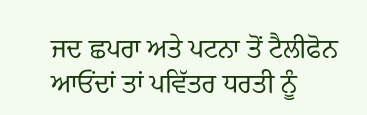ਜਦ ਛਪਰਾ ਅਤੇ ਪਟਨਾ ਤੋਂ ਟੈਲੀਫੋਨ ਆਓਂਦਾਂ ਤਾਂ ਪਵਿੱਤਰ ਧਰਤੀ ਨੂੰ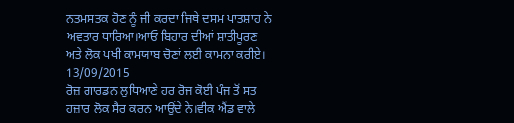ਨਤਮਸਤਕ ਹੋਣ ਨੂੰ ਜੀ ਕਰਦਾ ਜਿਥੇ ਦਸਮ ਪਾਤਸ਼ਾਹ ਨੇ ਅਵਤਾਰ ਧਾਰਿਆ।ਆਓ ਬਿਹਾਰ ਦੀਆਂ ਸ਼ਾਤੀਪੂਰਣ ਅਤੇ ਲੋਕ ਪਖੀ ਕਾਮਯਾਬ ਚੋਣਾਂ ਲਈ ਕਾਮਨਾ ਕਰੀਏ।
13/09/2015
ਰੋਜ਼ ਗਾਰਡਨ ਲੁਧਿਆਣੇ ਹਰ ਰੋਜ ਕੋਈ ਪੰਜ ਤੋਂ ਸਤ ਹਜ਼ਾਰ ਲੋਕ ਸੈਰ ਕਰਨ ਆਉਂਦੇ ਨੇ।ਵੀਕ ਐਂਡ ਵਾਲੇ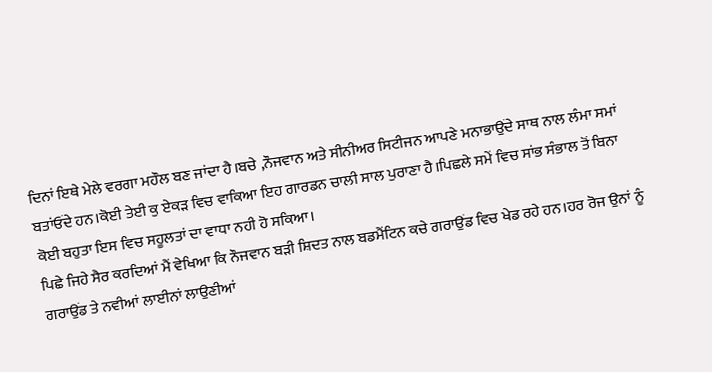ਦਿਨਾਂ ਇਥੇ ਮੇਲੇ ਵਰਗਾ ਮਹੌਲ ਬਣ ਜਾਂਦਾ ਹੈ।ਬਚੇ ,ਨੌਜਵਾਨ ਅਤੇ ਸੀਨੀਅਰ ਸਿਟੀਜਨ ਆਪਣੇ ਮਨਾਭਾਉਂਦੇ ਸਾਥ ਨਾਲ ਲੰਮਾ ਸਮਾਂ ਬਤਾਂਓਂਦੇ ਹਨ।ਕੋਈ ਤੇਈ ਕੁ ਏਕੜ ਵਿਚ ਵਾਕਿਆ ਇਹ ਗਾਰਡਨ ਚਾਲੀ ਸਾਲ ਪੁਰਾਣਾ ਹੈ।ਪਿਛਲੇ ਸਮੇਂ ਵਿਚ ਸਾਂਭ ਸੰਭਾਲ ਤੋਂ ਬਿਨਾ ਕੋਈ ਬਹੁਤਾ ਇਸ ਵਿਚ ਸਹੂਲਤਾਂ ਦਾ ਵਾਧਾ ਨਹੀ ਹੋ ਸਕਿਆ।
ਪਿਛੇ ਜਿਹੇ ਸੈਰ ਕਰਦਿਆਂ ਮੈਂ ਵੇਖਿਆ ਕਿ ਨੌਜਵਾਨ ਬੜੀ ਸ਼ਿਦਤ ਨਾਲ ਬਡਮੈਂਟਿਨ ਕਚੇ ਗਰਾਉਂਡ ਵਿਚ ਖੇਡ ਰਹੇ ਹਨ।ਹਰ ਰੋਜ ਉਨਾਂ ਨੂੰ ਗਰਾਉਂਡ ਤੇ ਨਵੀਆਂ ਲਾਈਨਾਂ ਲਾਉਣੀਆਂ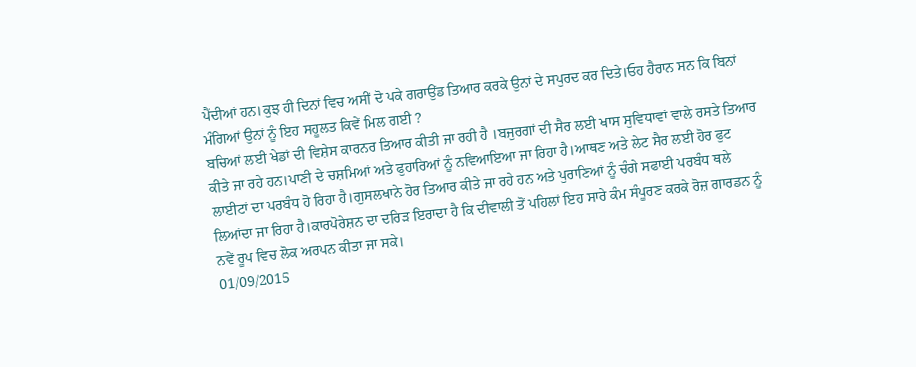ਪੈਂਦੀਆਂ ਹਨ।ਕੁਝ ਹੀ ਦਿਨਾਂ ਵਿਚ ਅਸੀਂ ਦੋ ਪਕੇ ਗਰਾਉਂਡ ਤਿਆਰ ਕਰਕੇ ਉਨਾਂ ਦੇ ਸਪੁਰਦ ਕਰ ਦਿਤੇ।ਓਹ ਹੈਰਾਨ ਸਨ ਕਿ ਬਿਨਾਂ ਮੰਗਿਆਂ ਉਨਾਂ ਨੂੰ ਇਹ ਸਹੂਲਤ ਕਿਵੇਂ ਮਿਲ ਗਈ ?
ਬਚਿਆਂ ਲਈ ਖੇਡਾਂ ਦੀ ਵਿਸ਼ੇਸ ਕਾਰਨਰ ਤਿਆਰ ਕੀਤੀ ਜਾ ਰਹੀ ਹੈ ।ਬਜੁਰਗਾਂ ਦੀ ਸੈਰ ਲਈ ਖਾਸ ਸੁਵਿਧਾਵਾਂ ਵਾਲੇ ਰਸਤੇ ਤਿਆਰ ਕੀਤੇ ਜਾ ਰਹੇ ਹਨ।ਪਾਣੀ ਦੇ ਚਸ਼ਮਿਆਂ ਅਤੇ ਫੁਹਾਰਿਆਂ ਨੂੰ ਨਵਿਆਇਆ ਜਾ ਰਿਹਾ ਹੈ।ਆਥਣ ਅਤੇ ਲੇਟ ਸੈਰ ਲਈ ਹੋਰ ਫੁਟ ਲਾਈਟਾਂ ਦਾ ਪਰਬੰਧ ਹੋ ਰਿਹਾ ਹੈ।ਗੁਸਲਖਾਨੇ ਹੋਰ ਤਿਆਰ ਕੀਤੇ ਜਾ ਰਹੇ ਹਨ ਅਤੇ ਪੁਰਾਣਿਆਂ ਨੂੰ ਚੰਗੇ ਸਫਾਈ ਪਰਬੰਧ ਥਲੇ ਲਿਆਂਦਾ ਜਾ ਰਿਹਾ ਹੈ।ਕਾਰਪੋਰੇਸ਼ਨ ਦਾ ਦਰਿੜ ਇਰਾਦਾ ਹੈ ਕਿ ਦੀਵਾਲੀ ਤੋਂ ਪਹਿਲਾਂ ਇਹ ਸਾਰੇ ਕੰਮ ਸੰਪੂਰਣ ਕਰਕੇ ਰੋਜ਼ ਗਾਰਡਨ ਨੂੰ ਨਵੇਂ ਰੂਪ ਵਿਚ ਲੋਕ ਅਰਪਨ ਕੀਤਾ ਜਾ ਸਕੇ।
01/09/2015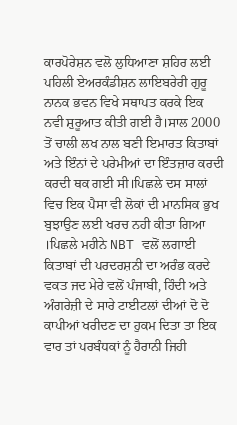ਕਾਰਪੋਰੇਸ਼ਨ ਵਲੋ ਲੁਧਿਆਣਾ ਸ਼ਹਿਰ ਲਈ ਪਹਿਲੀ ਏਅਰਕੰਡੀਸ਼ਨ ਲਾਇਬਰੇਰੀ ਗੁਰੂ ਨਾਨਕ ਭਵਨ ਵਿਖੇ ਸਥਾਪਤ ਕਰਕੇ ਇਕ ਨਵੀ ਸ਼ੁਰੂਆਤ ਕੀਤੀ ਗਈ ਹੈ।ਸਾਲ 2000 ਤੋਂ ਚਾਲੀ ਲਖ ਨਾਲ ਬਣੀ ਇਮਾਰਤ ਕਿਤਾਬਾਂ ਅਤੇ ਇੰਨਾਂ ਦੇ ਪਰੇਮੀਆਂ ਦਾ ਇੰਤਜ਼ਾਰ ਕਰਦੀ ਕਰਦੀ ਥਕ ਗਈ ਸੀ।ਪਿਛਲੇ ਦਸ ਸਾਲਾਂ ਵਿਚ ਇਕ ਪੈਸਾ ਵੀ ਲੋਕਾਂ ਦੀ ਮਾਨਸਿਕ ਭੁਖ ਬੁਝਾਉਣ ਲਈ ਖਰਚ ਨਹੀ ਕੀਤਾ ਗਿਆ ।ਪਿਛਲੇ ਮਹੀਨੇ NBT ਵਲੋਂ ਲਗਾਈ ਕਿਤਾਬਾਂ ਦੀ ਪਰਦਰਸ਼ਨੀ ਦਾ ਅਰੰਭ ਕਰਦੇ ਵਕਤ ਜਦ ਮੇਰੇ ਵਲੋਂ ਪੰਜਾਬੀ, ਹਿੰਦੀ ਅਤੇ ਅੰਗਰੇਜ਼ੀ ਦੇ ਸਾਰੇ ਟਾਈਟਲਾਂ ਦੀਆਂ ਦੋ ਦੋ ਕਾਪੀਆਂ ਖਰੀਦਣ ਦਾ ਹੁਕਮ ਦਿਤਾ ਤਾ ਇਕ ਵਾਰ ਤਾਂ ਪਰਬੰਧਕਾਂ ਨੂੰ ਹੈਰਾਨੀ ਜਿਹੀ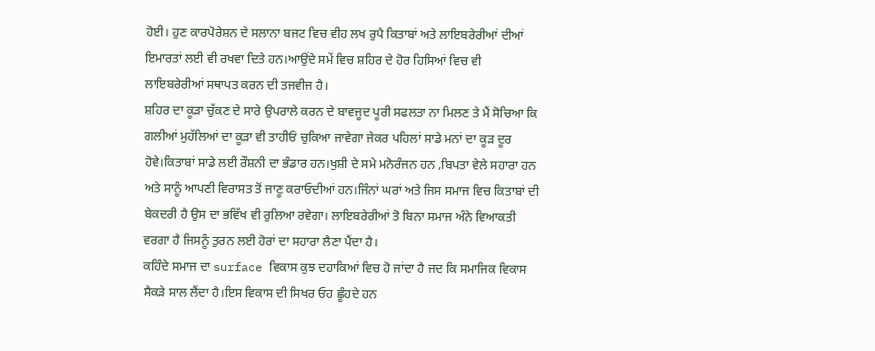ਹੋਈ। ਹੁਣ ਕਾਰਪੋਰੇਸ਼ਨ ਦੇ ਸਲਾਨਾ ਬਜਟ ਵਿਚ ਵੀਹ ਲਖ ਰੁਪੈ ਕਿਤਾਬਾਂ ਅਤੇ ਲਾਇਬਰੇਰੀਆਂ ਦੀਆਂ ਇਮਾਰਤਾਂ ਲਈ ਵੀ ਰਖਵਾ ਦਿਤੇ ਹਨ।ਆਉਂਦੇ ਸਮੇਂ ਵਿਚ ਸ਼ਹਿਰ ਦੇ ਹੋਰ ਹਿਸਿਆਂ ਵਿਚ ਵੀ ਲਾਇਬਰੇਰੀਆਂ ਸਥਾਪਤ ਕਰਨ ਦੀ ਤਜਵੀਜ ਹੈ।
ਸ਼ਹਿਰ ਦਾ ਕੂੜਾ ਚੁੱਕਣ ਦੇ ਸਾਰੇ ਉਪਰਾਲੇ ਕਰਨ ਦੇ ਬਾਵਜੂਦ ਪੂਰੀ ਸਫਲਤਾ ਨਾ ਮਿਲਣ ਤੇ ਮੈਂ ਸੋਚਿਆ ਕਿ ਗਲੀਆਂ ਮੁਹੱਲਿਆਂ ਦਾ ਕੂੜਾ ਵੀ ਤਾਹੀਓਂ ਚੁਕਿਆ ਜਾਵੇਗਾ ਜੇਕਰ ਪਹਿਲਾਂ ਸਾਡੇ ਮਨਾਂ ਦਾ ਕੂੜ ਦੂਰ ਹੋਵੇ।ਕਿਤਾਬਾਂ ਸਾਡੇ ਲਈ ਰੌਸ਼ਨੀ ਦਾ ਭੰਡਾਰ ਹਨ।ਖੁਸ਼ੀ ਦੇ ਸਮੇ ਮਨੋਰੰਜਨ ਹਨ ,ਬਿਪਤਾ ਵੇਲੇ ਸਹਾਰਾ ਹਨ ਅਤੇ ਸਾਨੂੰ ਆਪਣੀ ਵਿਰਾਸਤ ਤੋਂ ਜਾਣੂ ਕਰਾਓਦੀਆਂ ਹਨ।ਜਿੰਨਾਂ ਘਰਾਂ ਅਤੇ ਜਿਸ ਸਮਾਜ ਵਿਚ ਕਿਤਾਬਾਂ ਦੀ ਬੇਕਦਰੀ ਹੈ ਉਸ ਦਾ ਭਵਿੱਖ ਵੀ ਰੁਲਿਆ ਰਵੇਗਾ। ਲਾਇਬਰੇਰੀਆਂ ਤੋ ਬਿਨਾ ਸਮਾਜ ਅੰਨੇ ਵਿਆਕਤੀ ਵਰਗਾ ਹੈ ਜਿਸਨੂੰ ਤੁਰਨ ਲਈ ਹੋਰਾਂ ਦਾ ਸਹਾਰਾ ਲੈਣਾ ਪੈਂਦਾ ਹੈ।
ਕਹਿੰਦੇ ਸਮਾਜ ਦਾ surface ਵਿਕਾਸ ਕੁਝ ਦਹਾਕਿਆਂ ਵਿਚ ਹੋ ਜਾਂਦਾ ਹੈ ਜਦ ਕਿ ਸਮਾਜਿਕ ਵਿਕਾਸ ਸੈਕੜੇ ਸਾਲ ਲੈਂਦਾ ਹੈ।ਇਸ ਵਿਕਾਸ ਦੀ ਸਿਖਰ ਓਹ ਛੂੰਹਦੇ ਹਨ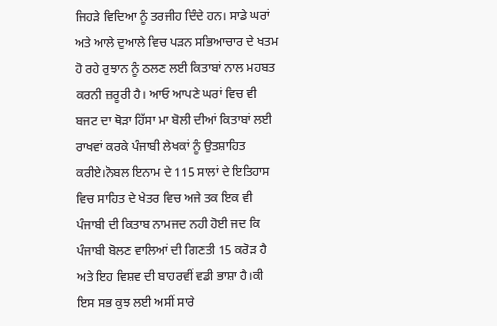ਜਿਹੜੇ ਵਿਦਿਆ ਨੂੰ ਤਰਜੀਹ ਦਿੰਦੇ ਹਨ। ਸਾਡੇ ਘਰਾਂ ਅਤੇ ਆਲੇ ਦੁਆਲੇ ਵਿਚ ਪੜਨ ਸਭਿਆਚਾਰ ਦੇ ਖਤਮ ਹੋ ਰਹੇ ਰੁਝਾਨ ਨੂੰ ਠਲਣ ਲਈ ਕਿਤਾਬਾਂ ਨਾਲ ਮਹਬਤ ਕਰਨੀ ਜ਼ਰੂਰੀ ਹੈ। ਆਓ ਆਪਣੇ ਘਰਾਂ ਵਿਚ ਵੀ ਬਜਟ ਦਾ ਥੋੜਾ ਹਿੱਸਾ ਮਾ ਬੋਲੀ ਦੀਆਂ ਕਿਤਾਬਾਂ ਲਈ ਰਾਖਵਾਂ ਕਰਕੇ ਪੰਜਾਬੀ ਲੇਖਕਾਂ ਨੂੰ ਉਤਸ਼ਾਹਿਤ ਕਰੀਏ।ਨੋਬਲ ਇਨਾਮ ਦੇ 115 ਸਾਲਾਂ ਦੇ ਇਤਿਹਾਸ ਵਿਚ ਸਾਹਿਤ ਦੇ ਖੇਤਰ ਵਿਚ ਅਜੇ ਤਕ ਇਕ ਵੀ ਪੰਜਾਬੀ ਦੀ ਕਿਤਾਬ ਨਾਮਜਦ ਨਹੀ ਹੋਈ ਜਦ ਕਿ ਪੰਜਾਬੀ ਬੋਲਣ ਵਾਲਿਆਂ ਦੀ ਗਿਣਤੀ 15 ਕਰੋੜ ਹੈ ਅਤੇ ਇਹ ਵਿਸ਼ਵ ਦੀ ਬਾਹਰਵੀਂ ਵਡੀ ਭਾਸ਼ਾ ਹੈ।ਕੀ ਇਸ ਸਭ ਕੁਝ ਲਈ ਅਸੀਂ ਸਾਰੇ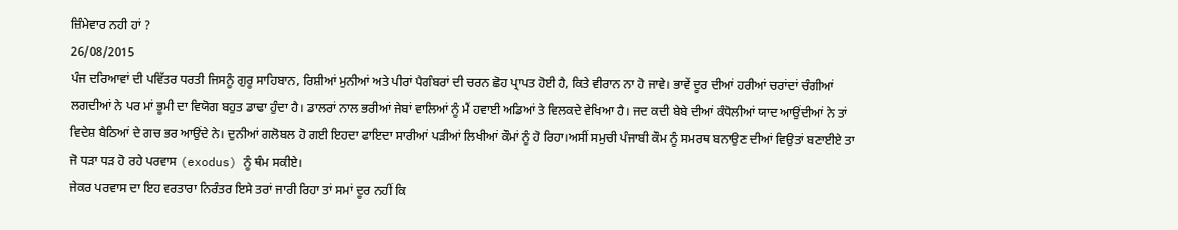ਜ਼ਿੰਮੇਵਾਰ ਨਹੀ ਹਾਂ ?
26/08/2015
ਪੰਜ ਦਰਿਆਵਾਂ ਦੀ ਪਵਿੱਤਰ ਧਰਤੀ ਜਿਸਨੂੰ ਗੁਰੂ ਸਾਹਿਬਾਨ, ਰਿਸ਼ੀਆਂ ਮੁਨੀਆਂ ਅਤੇ ਪੀਰਾਂ ਪੈਗੰਬਰਾਂ ਦੀ ਚਰਨ ਛੋਹ ਪ੍ਰਾਪਤ ਹੋਈ ਹੈ, ਕਿਤੇ ਵੀਰਾਨ ਨਾ ਹੋ ਜਾਵੇ। ਭਾਵੇਂ ਦੂਰ ਦੀਆਂ ਹਰੀਆਂ ਚਰਾਂਦਾਂ ਚੰਗੀਆਂ ਲਗਦੀਆਂ ਨੇ ਪਰ ਮਾਂ ਭੂਮੀ ਦਾ ਵਿਯੋਗ ਬਹੁਤ ਡਾਢਾ ਹੁੰਦਾ ਹੈ। ਡਾਲਰਾਂ ਨਾਲ ਭਰੀਆਂ ਜੇਬਾਂ ਵਾਲਿਆਂ ਨੂੰ ਮੈਂ ਹਵਾਈ ਅਡਿਆਂ ਤੇ ਵਿਲਕਦੇ ਵੇਖਿਆ ਹੈ। ਜਦ ਕਦੀ ਬੇਬੇ ਦੀਆਂ ਕੰਧੋਲੀਆਂ ਯਾਦ ਆਉਂਦੀਆਂ ਨੇ ਤਾਂ ਵਿਦੇਸ਼ ਬੈਠਿਆਂ ਦੇ ਗਚ ਭਰ ਆਉਂਦੇ ਨੇ। ਦੁਨੀਆਂ ਗਲੋਬਲ ਹੋ ਗਈ ਇਹਦਾ ਫਾਇਦਾ ਸਾਰੀਆਂ ਪੜੀਆਂ ਲਿਖੀਆਂ ਕੌਮਾਂ ਨੂੰ ਹੋ ਰਿਹਾ।ਅਸੀਂ ਸਮੁਚੀ ਪੰਜਾਬੀ ਕੌਮ ਨੂੰ ਸਮਰਥ ਬਨਾਉਣ ਦੀਆਂ ਵਿਉਤਾਂ ਬਣਾਈਏ ਤਾ ਜੋ ਧੜਾ ਧੜ ਹੋ ਰਹੇ ਪਰਵਾਸ (exodus) ਨੂੰ ਥੰਮ ਸਕੀਏ।
ਜੇਕਰ ਪਰਵਾਸ ਦਾ ਇਹ ਵਰਤਾਰਾ ਨਿਰੰਤਰ ਇਸੇ ਤਰਾਂ ਜਾਰੀ ਰਿਹਾ ਤਾਂ ਸਮਾਂ ਦੂਰ ਨਹੀਂ ਕਿ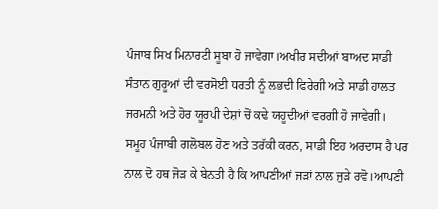ਪੰਜਾਬ ਸਿਖ ਮਿਨਾਰਟੀ ਸੂਬਾ ਹੋ ਜਾਵੇਗਾ।ਅਖੀਰ ਸਦੀਆਂ ਬਾਅਦ ਸਾਡੀ ਸੰਤਾਨ ਗੁਰੂਆਂ ਦੀ ਵਰਸੋਈ ਧਰਤੀ ਨੂੰ ਲਭਦੀ ਫਿਰੇਗੀ ਅਤੇ ਸਾਡੀ ਹਾਲਤ ਜਰਮਨੀ ਅਤੇ ਹੋਰ ਯੂਰਪੀ ਦੇਸ਼ਾਂ ਚੋਂ ਕਢੇ ਯਹੂਦੀਆਂ ਵਰਗੀ ਹੋ ਜਾਵੇਗੀ।
ਸਮੂਹ ਪੰਜਾਬੀ ਗਲੋਬਲ ਹੋਣ ਅਤੇ ਤਰੱਕੀ ਕਰਨ, ਸਾਡੀ ਇਹ ਅਰਦਾਸ ਹੈ ਪਰ ਨਾਲ ਦੋ ਹਥ ਜੋੜ ਕੇ ਬੇਨਤੀ ਹੈ ਕਿ ਆਪਣੀਆਂ ਜੜਾਂ ਨਾਲ ਜੁੜੇ ਰਵੋ।ਆਪਣੀ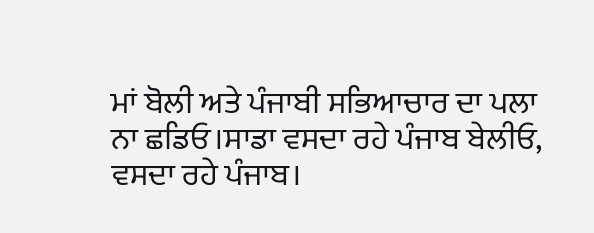ਮਾਂ ਬੋਲੀ ਅਤੇ ਪੰਜਾਬੀ ਸਭਿਆਚਾਰ ਦਾ ਪਲਾ ਨਾ ਛਡਿਓ।ਸਾਡਾ ਵਸਦਾ ਰਹੇ ਪੰਜਾਬ ਬੇਲੀਓ, ਵਸਦਾ ਰਹੇ ਪੰਜਾਬ।